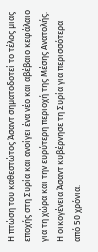Η πτώση του καθεστώτος Άσαντ σηματοδοτεί το τέλος μιας εποχής στη Συρία και ανοίγει ένα νέο και αβέβαιο κεφάλαιο για τη χώρα και την ευρύτερη περιοχή της Μέσης Ανατολής.
Η οικογένεια Άσαντ κυβέρνησε τη Συρία για περισσότερα από 50 χρόνια.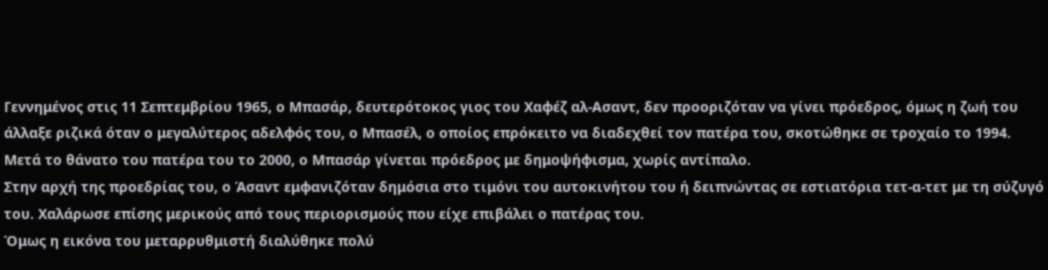Γεννημένος στις 11 Σεπτεμβρίου 1965, ο Μπασάρ, δευτερότοκος γιος του Χαφέζ αλ-Ασαντ, δεν προοριζόταν να γίνει πρόεδρος, όμως η ζωή του άλλαξε ριζικά όταν ο μεγαλύτερος αδελφός του, ο Μπασέλ, ο οποίος επρόκειτο να διαδεχθεί τον πατέρα του, σκοτώθηκε σε τροχαίο το 1994.
Μετά το θάνατο του πατέρα του το 2000, ο Μπασάρ γίνεται πρόεδρος με δημοψήφισμα, χωρίς αντίπαλο.
Στην αρχή της προεδρίας του, ο Άσαντ εμφανιζόταν δημόσια στο τιμόνι του αυτοκινήτου του ή δειπνώντας σε εστιατόρια τετ-α-τετ με τη σύζυγό του. Χαλάρωσε επίσης μερικούς από τους περιορισμούς που είχε επιβάλει ο πατέρας του.
Όμως η εικόνα του μεταρρυθμιστή διαλύθηκε πολύ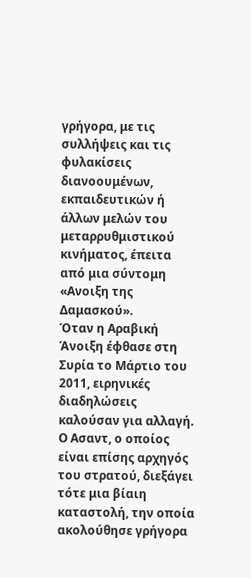γρήγορα, με τις συλλήψεις και τις φυλακίσεις διανοουμένων, εκπαιδευτικών ή άλλων μελών του μεταρρυθμιστικού κινήματος, έπειτα από μια σύντομη «Ανοιξη της Δαμασκού».
Όταν η Αραβική Άνοιξη έφθασε στη Συρία το Μάρτιο του 2011, ειρηνικές διαδηλώσεις καλούσαν για αλλαγή.
Ο Ασαντ, ο οποίος είναι επίσης αρχηγός του στρατού, διεξάγει τότε μια βίαιη καταστολή, την οποία ακολούθησε γρήγορα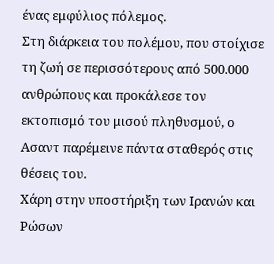ένας εμφύλιος πόλεμος.
Στη διάρκεια του πολέμου, που στοίχισε τη ζωή σε περισσότερους από 500.000 ανθρώπους και προκάλεσε τον εκτοπισμό του μισού πληθυσμού, ο Ασαντ παρέμεινε πάντα σταθερός στις θέσεις του.
Χάρη στην υποστήριξη των Ιρανών και Ρώσων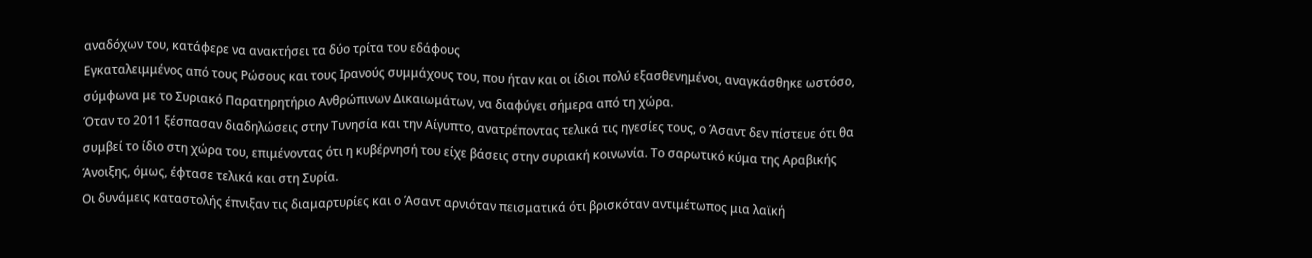αναδόχων του, κατάφερε να ανακτήσει τα δύο τρίτα του εδάφους
Εγκαταλειμμένος από τους Ρώσους και τους Ιρανούς συμμάχους του, που ήταν και οι ίδιοι πολύ εξασθενημένοι, αναγκάσθηκε ωστόσο, σύμφωνα με το Συριακό Παρατηρητήριο Ανθρώπινων Δικαιωμάτων, να διαφύγει σήμερα από τη χώρα.
Όταν το 2011 ξέσπασαν διαδηλώσεις στην Τυνησία και την Αίγυπτο, ανατρέποντας τελικά τις ηγεσίες τους, ο Άσαντ δεν πίστευε ότι θα συμβεί το ίδιο στη χώρα του, επιμένοντας ότι η κυβέρνησή του είχε βάσεις στην συριακή κοινωνία. Το σαρωτικό κύμα της Αραβικής Άνοιξης, όμως, έφτασε τελικά και στη Συρία.
Οι δυνάμεις καταστολής έπνιξαν τις διαμαρτυρίες και ο Άσαντ αρνιόταν πεισματικά ότι βρισκόταν αντιμέτωπος μια λαϊκή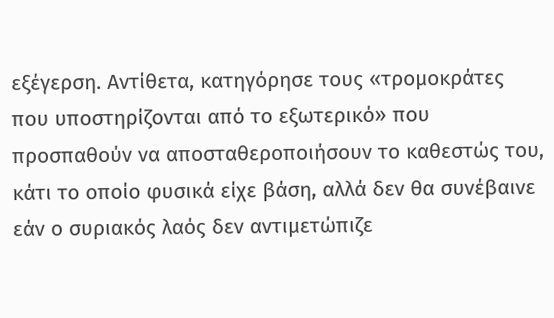εξέγερση. Αντίθετα, κατηγόρησε τους «τρομοκράτες που υποστηρίζονται από το εξωτερικό» που προσπαθούν να αποσταθεροποιήσουν το καθεστώς του, κάτι το οποίο φυσικά είχε βάση, αλλά δεν θα συνέβαινε εάν ο συριακός λαός δεν αντιμετώπιζε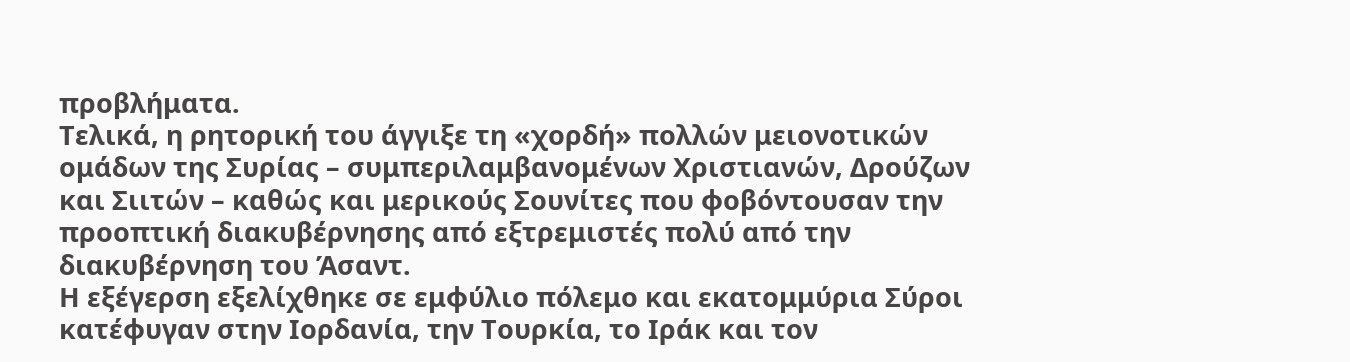προβλήματα.
Τελικά, η ρητορική του άγγιξε τη «χορδή» πολλών μειονοτικών ομάδων της Συρίας – συμπεριλαμβανομένων Χριστιανών, Δρούζων και Σιιτών – καθώς και μερικούς Σουνίτες που φοβόντουσαν την προοπτική διακυβέρνησης από εξτρεμιστές πολύ από την διακυβέρνηση του Άσαντ.
Η εξέγερση εξελίχθηκε σε εμφύλιο πόλεμο και εκατομμύρια Σύροι κατέφυγαν στην Ιορδανία, την Τουρκία, το Ιράκ και τον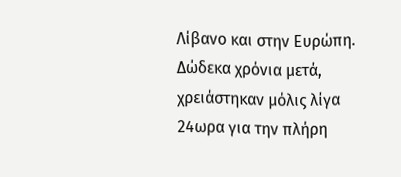Λίβανο και στην Ευρώπη.
Δώδεκα χρόνια μετά, χρειάστηκαν μόλις λίγα 24ωρα για την πλήρη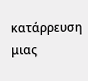κατάρρευση μιας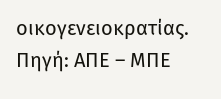οικογενειοκρατίας.
Πηγή: ΑΠΕ – ΜΠΕ